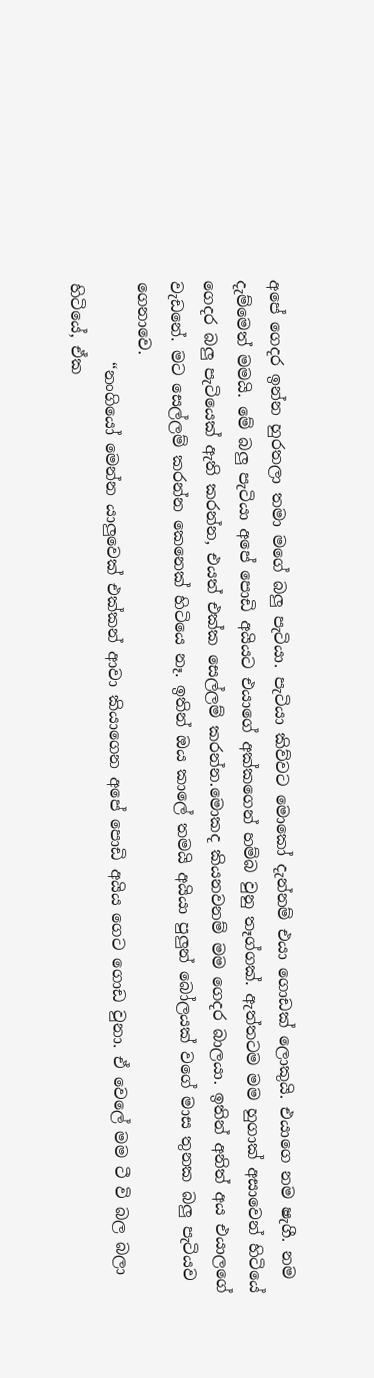අපේ ගෙදර ඉන්න හුරතලා තමා මගේ බලු පැටියා. පැටියා කිව්වට මොකෝ දැන්නම් එයා ගොඩක් ලොකුයි. එයාගෙ නම ෂැගී. නම දැම්මෙත් මමයි. මේ බලු පැටියා අපේ පොඩි අයියට එයාගේ අක්කගෙන් හම්බ වුනු තෑග්ගක්. ඇත්තටම මම හුගාක් අසාවෙන් හිටියේ ගෙදර බලු පැටියෙක් ඇති කරන්න, එයත් එක්ක සෙල්ලම් කරන්න.මොකද කියනවනම් මම ගෙදර බාලයා. ඉතින් අනිත් අය එයාලගේ වැඩනේ. මට සෙල්ලම් කරන්න කෙනෙක් හිටියෙ නෑ. ඉතින් ඔය කාලේ තමයි අයියා පුලුන් බෝලයක් වගේ මාස තුනක බලු පැටියව ගෙනාවෙ.
          “නංගියෝ මෙන්න යාලුවෙක් එක්කන් ආවා කියාගෙන අපේ පොඩි අයිය ගෙට ගොඩ වුනා. ඒ වෙලේ මම ටී වි බල බලා හිටියේ, ඒක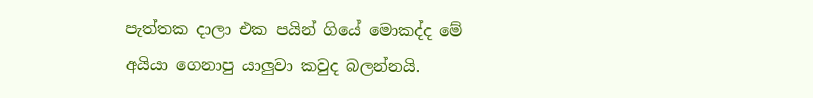පැත්තක දාලා එක පයින් ගියේ මොකද්ද මේ අයියා ‍ගෙනාපු යාලුවා කවුද බලන්නයි.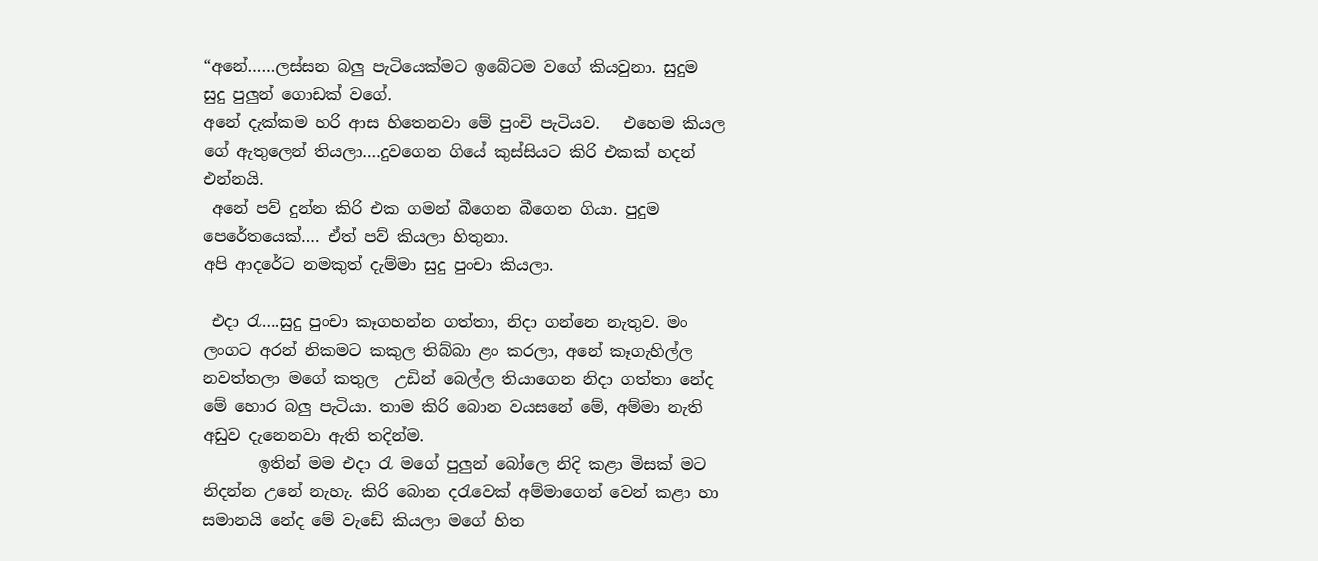“අනේ……ලස්සන බලු පැටියෙක්මට ඉබේටම වගේ කියවුනා. සුදුම  සුදු පුලුන් ගොඩක් වගේ.
අනේ දැක්කම හරි ආස හිතෙනවා මේ පුංචි පැටියව.   එහෙම කියල ගේ ඇතුලෙන් තියලා….දුවගෙන ගි‍යේ කුස්සියට කිරි එකක් හදන් එන්නයි.
 අනේ පව් දුන්න කිරි එක ගමන් බීගෙන බීගෙන ගියා. පුදුම පෙරේතයෙක්…. ඒත් පව් කියලා හිතුනා.
අපි ආදරේට නමකුත් දැම්මා සුදු පුංචා කියලා.

 එදා රැ….සුදු පුංචා කෑගහන්න ගත්තා, නිදා ගන්නෙ නැතුව. මං ලංගට අරන් නිකමට කකුල තිබ්බා ළං කරලා, අනේ කෑගැහිල්ල නවත්තලා මගේ කතුල  උඩින් බෙල්ල තියාගෙන නිදා ගත්තා නේද මේ හොර බලු පැටියා. තාම කිරි බොන වයසනේ මේ, අම්මා නැති අඩුව දැනෙනවා ඇති තදින්ම.
       ඉතින් මම එදා රැ මගේ පුලුන් බෝලෙ නිදි කළා මිසක් මට නිදන්න උනේ නැහැ. කිරි බොන දරැවෙක් අම්මාගෙන් වෙන් කළා හා සමානයි නේද මේ වැඩේ කියලා මගේ හිත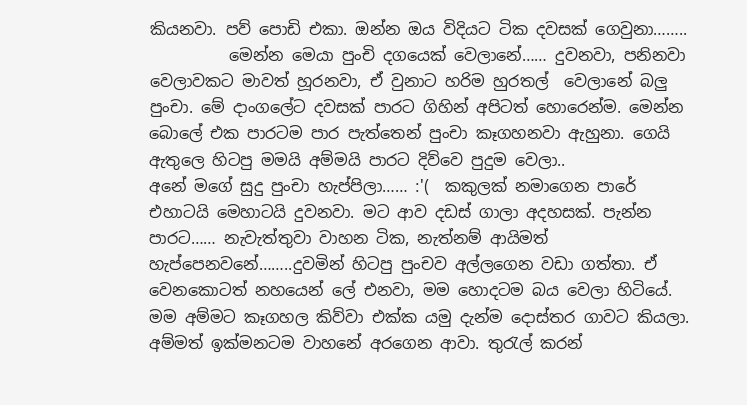කියනවා. පව් පොඩි එකා. ඔන්න ඔය විදියට ටික දවසක් ගෙවුනා……..
          මෙන්න මෙයා පුංචි දගයෙක් වෙලානේ…… දුවනවා, පනිනවා වෙලාවකට මාවත් හූරනවා, ඒ වුනාට හරිම හුරතල්  වෙලානේ බලු පුංචා. මේ දාංගලේට දවසක් පාරට ගිහින් අපිටත් හොරෙන්ම. මෙන්න බොලේ එක පාරටම පාර පැත්තෙන් පුංචා කෑගහනවා ඇහුනා. ගෙයි ඇතුලෙ හිටපු මමයි අම්මයි පාරට දිව්වෙ පුදුම වෙලා..
අනේ මගේ සුදු පුංචා හැප්පිලා…… :'(  කකුලක් නමාගෙන පාරේ එහාටයි මෙහාටයි දුවනවා. මට ආව දඩස් ගාලා අදහසක්. පැන්න පාරට…… නැවැත්තුවා වාහන ටික, නැත්නම් ආයිමත් හැප්පෙනවනේ……..දුවමින් හිටපු පුංචව අල්ලගෙන වඩා ගත්තා. ඒ වෙනකොටත් නහයෙන් ලේ එනවා, මම හොදටම බය වෙලා හිටියේ. මම අම්මට කෑගහල කිව්වා එක්ක යමු දැන්ම දොස්තර ගාවට කියලා. අම්මත් ඉක්මනටම වාහනේ අරගෙන ආවා. තුරැල් කරන්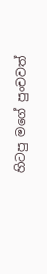හිටපු මගේ පුංචවත්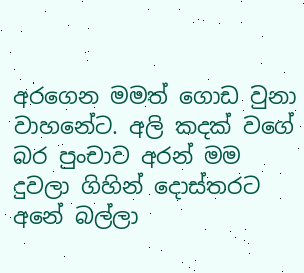අරගෙන මමත් ගොඩ වුනා වාහනේට. අලි කදක් වගේ බර පුංචාව අරන් මම දුවලා ගිහින් දොස්තරට  අනේ බල්ලා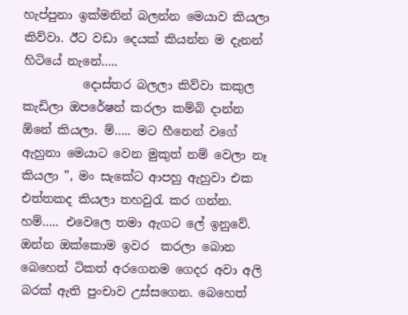හැප්පුනා ඉක්මනින් බලන්න මෙයාව කියලා කිව්වා. ඊට වඩා දෙයක් කියන්න ම දැනන් හිටියේ නැනේ…..
          දොස්තර බලලා කිව්වා කකුල කැඩිලා ඔපරේෂන් කරලා කම්බි දාන්න ඕනේ කියලා. ම්….. මට හීනෙන් වගේ ඇහුනා මෙයාට වෙන මුකුත් නම් වෙලා නෑ කියලා ”, මං සැකේට ආපහු ඇහුවා එක එත්තකද කියලා තහවුරැ කර ගන්න. හම්….. එවෙලෙ තමා ඇගට ලේ ඉනුවේ. ඔන්න ඔක්කොම ඉවර  කරලා බොන බෙහෙත් ටිකත් අරගෙනම ගෙදර අවා අලි බරක් ඇති පුංචාව උස්සගෙන. බෙහෙත්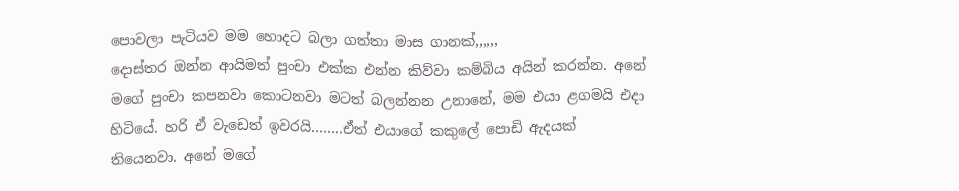පොවලා පැටියව මම හොදට බලා ගත්තා මාස ගානක්,,,,,,
දොස්තර ඔන්න ආයිමත් පුංචා එක්ක එන්න කිව්වා කම්බිය අයින් කරන්න. අනේ මගේ පුංචා කපනවා කොටනවා මටත් බලන්නන උනානේ, මම එයා ළගමයි එදා හිටියේ. හරි ඒ වැඩෙත් ඉවරයි……..ඒත් එයාගේ කකුලේ පොඩි ඇදයක් තියෙනවා. අනේ මගේ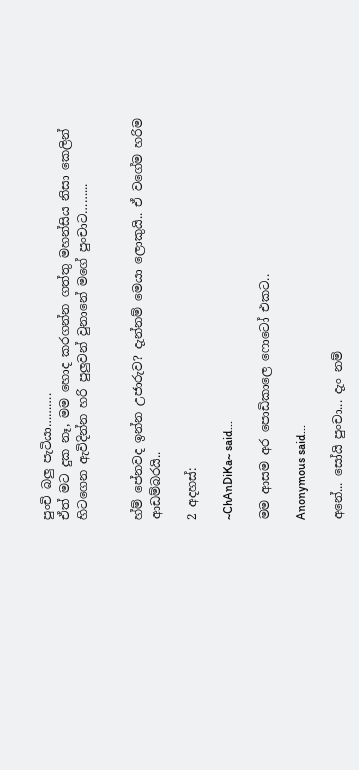පුංචි බලු පැටියා……….
ඒත් මට දුක නෑ, මම හොද කරගන්න ගත්තු මහන්සිය නිසා කෙලින් හිටගෙන ඇවිදින්න හරි පුලුවන් වුනානේ මගේ පුංචාට……...


හ්ම් පේනවද ඉන්න උජාරුව? දැන්නම් මෙයා ලොකුයි.. ඒ වගේම හරිම ආඩම්බරයි..

2 අදහස්:

~ChAnDiKa~ said...

මම ආසම අර පොඩිකාලෙ ෆොටෝ එකට..

Anonymous said...

අනේ... සෝයි පුංචා... දැං නම්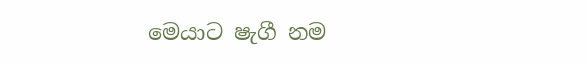මෙයාට ෂැගී නම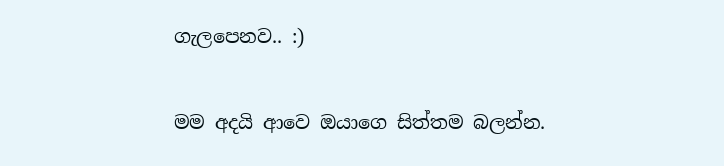ගැලපෙනව.. :)


මම අදයි ආවෙ ඔයාගෙ සිත්තම බලන්න.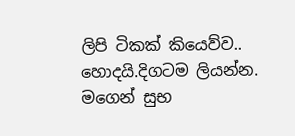ලිපි ටිකක් කියෙව්ව.. හොදයි.දිගටම ලියන්න. මගෙන් සුභ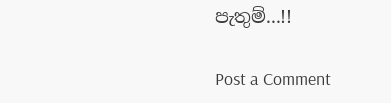පැතුම්...!!

Post a Comment